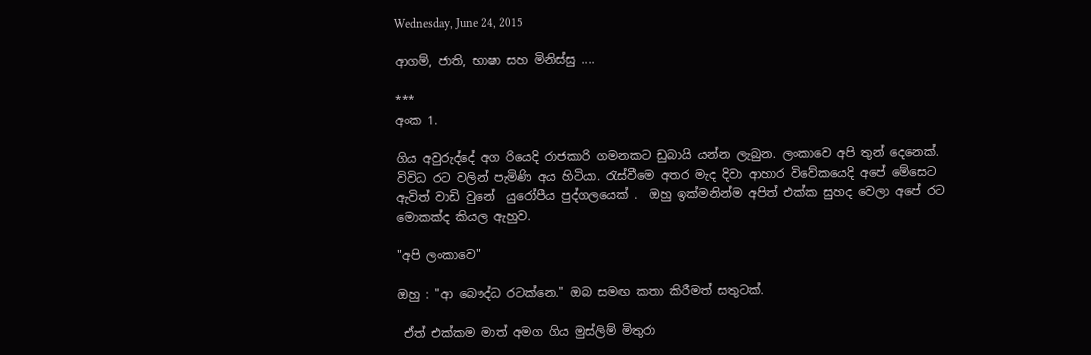Wednesday, June 24, 2015

ආගම්, ජාති, භාෂා සහ මිනිස්සු ....

***
අංක 1.

ගිය අවුරුද්දේ අග රියෙදි රාජකාරි ගමනකට ඩුබායි යන්න ලැබුන. ලංකාවෙ අපි තුන් දෙනෙක්. විවිධ රට වලින් පැමිණි අය හිටියා. රැස්වීමෙ අතර මැද දිවා ආහාර විවේකයෙදි අපේ මේසෙට ඇවිත් වාඩි වුනේ  යුරෝපීය පුද්ගලයෙක් .  ඔහු ඉක්මනින්ම අපිත් එක්ක සුහද වෙලා අපේ රට මොකක්ද කියල ඇහුව.

"අපි ලංකාවෙ"

ඔහු : "ආ බෞද්ධ රටක්නෙ." ඔබ සමඟ කතා කිරීමත් සතුටක්.

 ඒත් එක්කම මාත් අමග ගිය මුස්ලිම් මිතුරා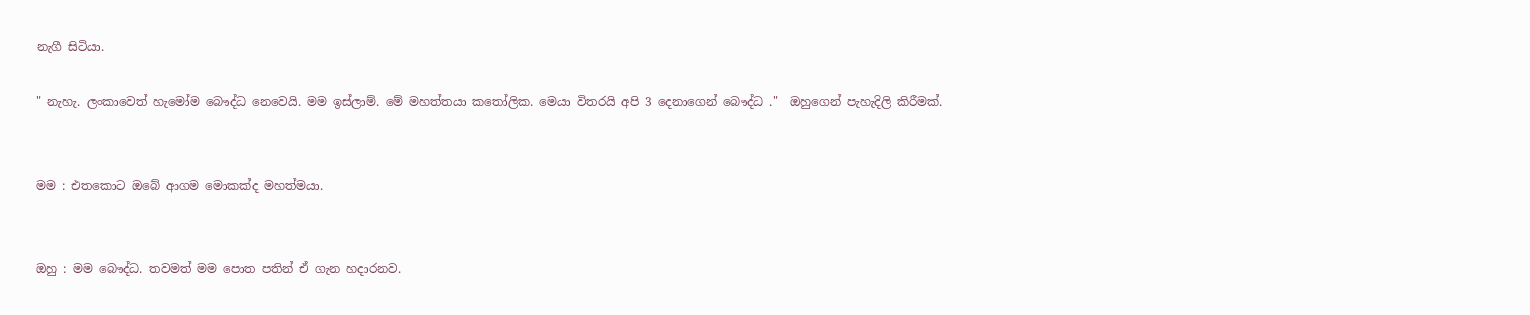නැගී සිටියා.

" නැහැ. ලංකාවෙත් හැමෝම බෞද්ධ නෙවෙයි. මම ඉස්ලාම්. මේ මහත්තයා කතෝලික. මෙයා විතරයි අපි 3 දෙනාගෙන් බෞද්ධ ."  ඔහුගෙන් පැහැදිලි කිරීමක්.


මම : එතකොට ඔබේ ආගම මොකක්ද මහත්මයා.


ඔහු : මම බෞද්ධ. තවමත් මම පොත පතින් ඒ ගැන හදාරනව.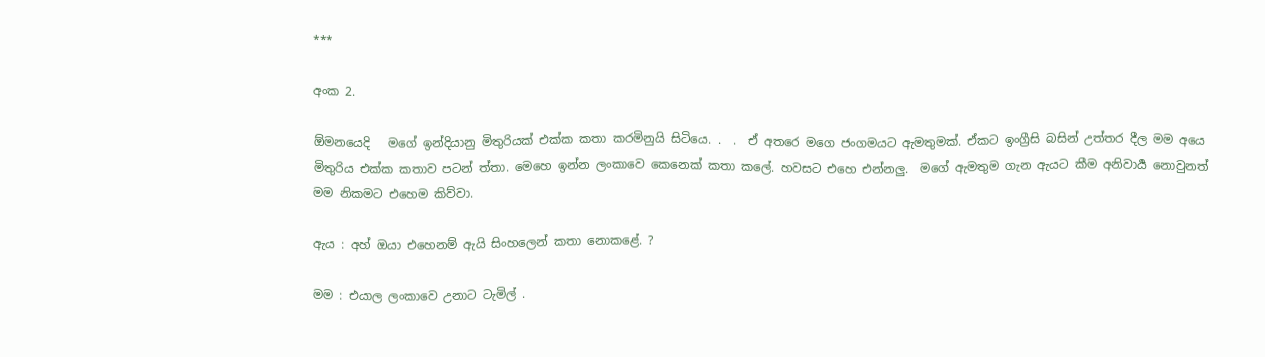***

අංක 2.

ඕමනයෙදි   මගේ ඉන්දියානු මිතුරියක් එක්ක කතා කරමිනුයි සිටියෙ. .  .  ඒ අතරෙ මගෙ ජංගමයට ඇමතුමක්. ඒකට ඉංග්‍රීසි බසින් උත්තර දීල මම අයෙ මිතුරිය එක්ක කතාව පටන් ත්තා. මෙහෙ ඉන්න ලංකාවෙ කෙනෙක් කතා කලේ. හවසට එහෙ එන්නලු.  මගේ ඇමතුම ගැන ඇයට කීම අනිවාර්‍ය නොවුනත් මම නිකමට එහෙම කිව්වා.

ඇය : අහ් ඔයා එහෙනම් ඇයි සිංහලෙන් කතා නොකළේ. ?

මම : එයාල ලංකාවෙ උනාට ටැමිල් .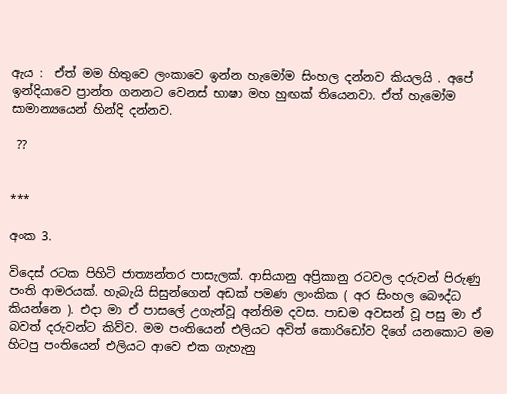ඇය :  ඒත් මම හිතුවෙ ලංකාවෙ ඉන්න හැමෝම සිංහල දන්නව කියලයි . අපේ ඉන්දියාවෙ ප්‍රාන්ත ගනනට වෙනස් භාෂා මහ හුඟක් තියෙනවා. ඒත් හැමෝම සාමාන්‍යයෙන් හින්දි දන්නව.

 ??


***

අංක 3.

විදෙස් රටක පිහිටි ජාත්‍යන්තර පාසැලක්. ආසියානු අප්‍රිකානු රටවල දරුවන් පිරුණු පංති ආමරයක්. හැබැයි සිසුන්ගෙන් අඩක් පමණ ලාංකික ( අර සිංහල බෞද්ධ කියන්නෙ ). එදා මා ඒ පාසලේ උගැන්වූ අන්තිම දවස. පාඩම අවසන් වූ පසු මා ඒ  බවත් දරුවන්ට කිව්ව. මම පංතියෙන් එලියට අවිත් කොරිඩෝව දිගේ යනකොට මම හිටපු පංතියෙන් එලියට ආවෙ එක ගැහැනු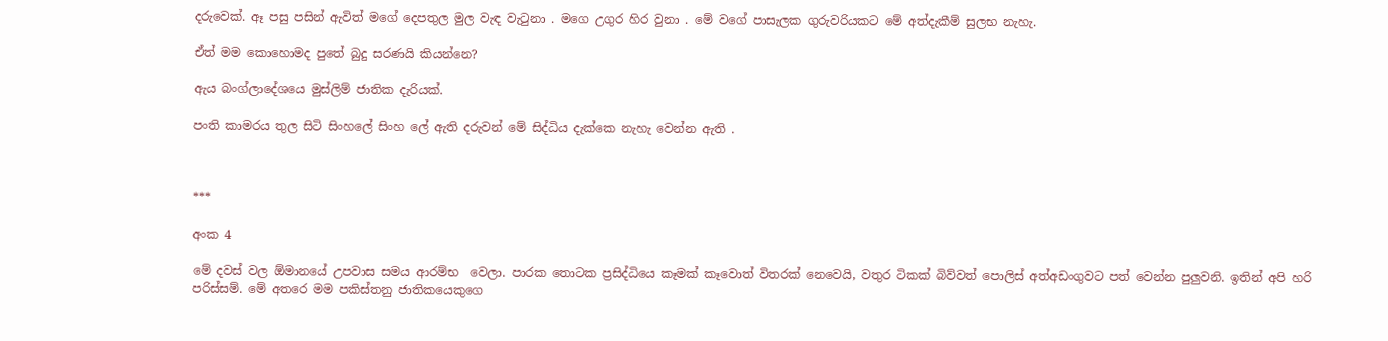දරුවෙක්. ඈ පසු පසින් ඇවිත් මගේ දෙපතුල මුල වැඳ වැටුනා . මගෙ උගුර හිර වුනා . මේ වගේ පාසැලක ගුරුවරියකට මේ අත්දැකීම් සුලභ නැහැ.

ඒත් මම කොහොමද පුතේ බුදු සරණයි කියන්නෙ?

ඇය බංග්ලාදේශයෙ මුස්ලිම් ජාතික දැරියක්.

පංති කාමරය තුල සිටි සිංහලේ සිංහ ලේ ඇති දරුවන් මේ සිද්ධිය දැක්කෙ නැහැ වෙන්න ඇති .



***

අංක 4

මේ දවස් වල ඕමානයේ උපවාස සමය ආරම්භ  වෙලා. පාරක තොටක ප්‍රසිද්ධියෙ කෑමක් කෑවොත් විතරක් නෙවෙයි, වතුර ටිකක් බිව්වත් පොලිස් අත්අඩංගුවට පත් වෙන්න පුලුවනි. ඉතින් අපි හරි පරිස්සම්. මේ අතරෙ මම පකිස්තනු ජාතිකයෙකුගෙ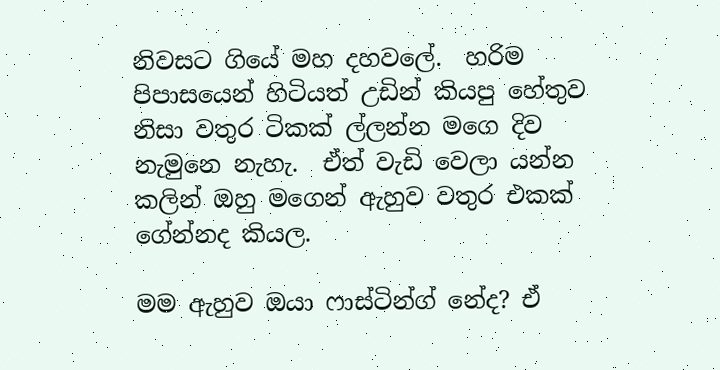නිවසට ගියේ මහ දහවලේ.  හරිම පිපාසයෙන් හිටියත් උඩින් කියපු හේතුව නිසා වතුර ටිකක් ල්ලන්න මගෙ දිව නැමුනෙ නැහැ.  ඒත් වැඩි වෙලා යන්න කලින් ඔහු මගෙන් ඇහුව වතුර එකක් ගේන්නද කියල.

මම ඇහුව ඔයා ෆාස්ටින්ග් නේද? ඒ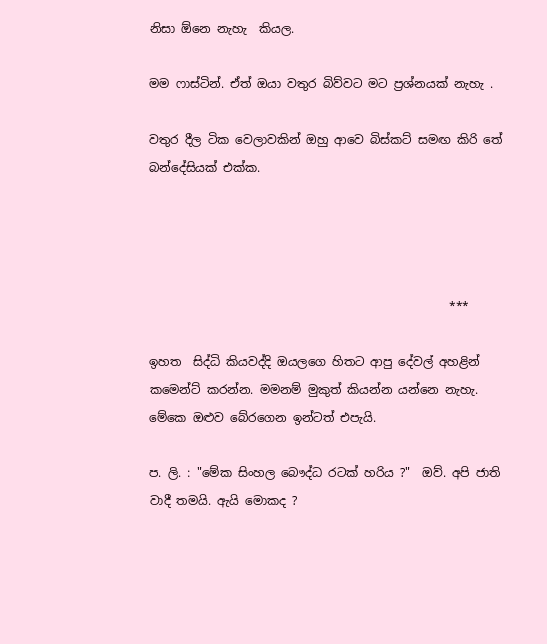නිසා ඕනෙ නැහැ  කියල.

මම ෆාස්ටින්. ඒත් ඔයා වතුර බිව්වට මට ප්‍රශ්නයක් නැහැ .

වතුර දීල ටික වෙලාවකින් ඔහු ආවෙ බිස්කට් සමඟ කිරි තේ  බන්දේසියක් එක්ක.




                                                  ***

ඉහත  සිද්ධි කියවද්දි ඔයලගෙ හිතට ආපු දේවල් අහළින් කමෙන්ට් කරන්න. මමනම් මුකුත් කියන්න යන්නෙ නැහැ. මේකෙ ඔළුව බේරගෙන ඉන්ටත් එපැයි.

ප. ලි. : "මේක සිංහල බෞද්ධ රටක් හරිය ?"  ඔව්. අපි ජාති වාදී තමයි. ඇයි මොකද ?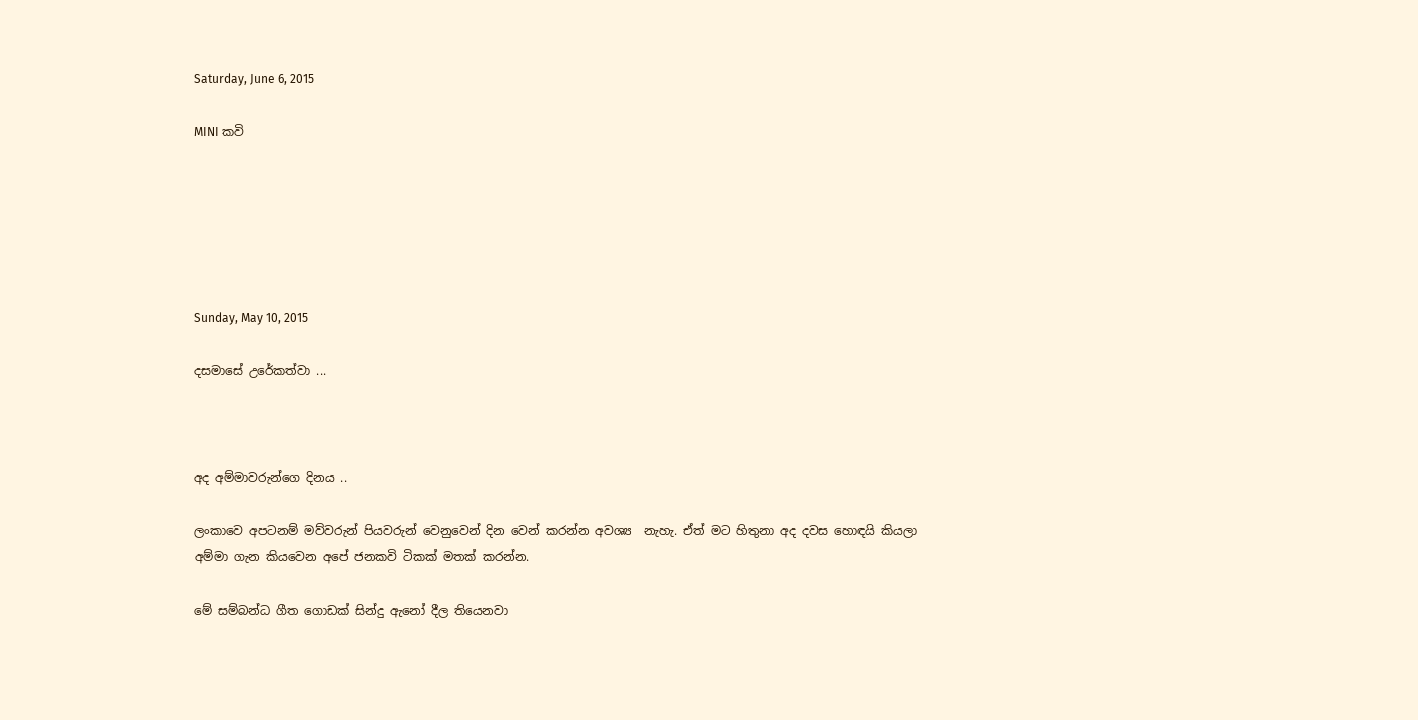Saturday, June 6, 2015

MINI කවි






Sunday, May 10, 2015

දසමාසේ උරේකත්වා ...



අද අම්මාවරුන්ගෙ දිනය ..

ලංකාවෙ අපටනම් මව්වරුන් පියවරුන් වෙනුවෙන් දින වෙන් කරන්න අවශ්‍ය  නැහැ. ඒත් මට හිතුනා අද දවස හොඳයි කියලා අම්මා ගැන කියවෙන අපේ ජනකවි ටිකක් මතක් කරන්න.

මේ සම්බන්ධ ගීත ගොඩක් සින්දු ඇනෝ දීල තියෙනවා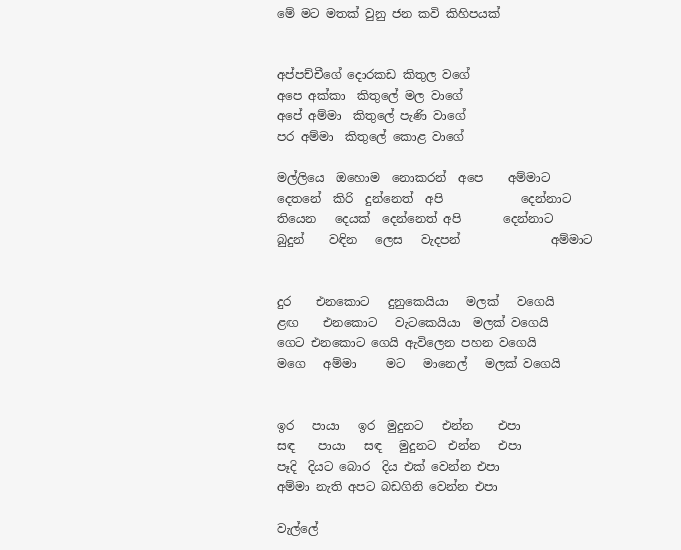මේ මට මතක් වුනු ජන කවි කිහිපයක්


අප්පච්චීගේ දොරකඩ කිතුල වගේ
අපෙ අක්කා  කිතුලේ මල වාගේ
අපේ අම්මා  කිතුලේ පැණි වාගේ
පර අම්මා  කිතුලේ කොළ වාගේ

මල්ලියෙ  ඔහොම  නොකරන්  අපෙ    අම්මාට
දෙතනේ  කිරි  දුන්නෙත්  අපි             දෙන්නාට
තියෙන   දෙයක්  දෙන්නෙත් අපි       දෙන්නාට
බුදුන්    වඳින   ලෙස   වැදපන්               අම්මාට


දුර    එනකොට   දුනුකෙයියා   මලක්   වගෙයි
ළඟ    එනකොට   වැටකෙයියා  මලක් වගෙයි
ගෙට එනකොට ගෙයි ඇවිලෙන පහන වගෙයි
මගෙ   අම්මා     මට   මානෙල්   මලක් වගෙයි


ඉර   පායා   ඉර  මුදුනට   එන්න    එපා
සඳ    පායා   සඳ   මුදුනට  එන්න   එපා
පෑදි  දියට බොර  දිය එක් වෙන්න එපා
අම්මා නැති අපට බඩගිනි වෙන්න එපා

වැල්ලේ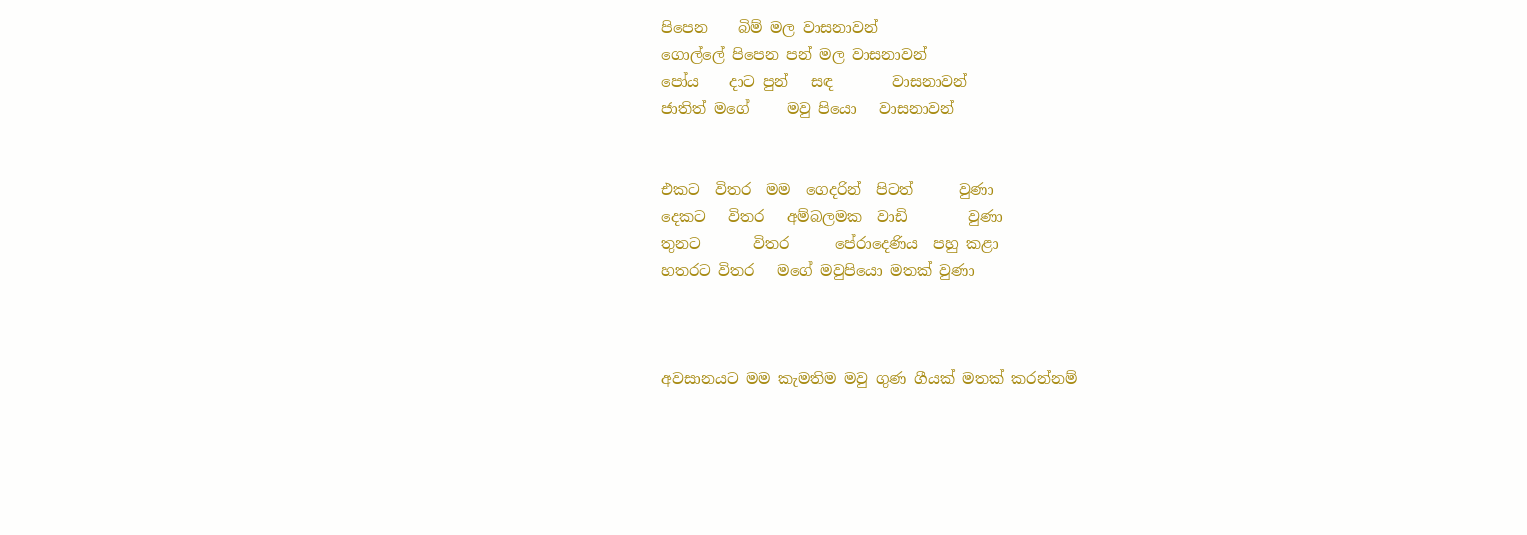පිපෙන    බිම් මල වාසනාවන්
ගොල්ලේ පිපෙන පන් මල වාසනාවන්
පෝය    දාට පුන්   සඳ        වාසනාවන්
ජාතිත් මගේ     මවු පියො   වාසනාවන්


එකට  විතර  මම  ගෙදරින්  පිටත්      වුණා
දෙකට   විතර   අම්බලමක  වාඩි        වුණා
තුනට       විතර      පේරාදෙණිය  පහු කළා
හතරට විතර   මගේ මවුපියො මතක් වුණා



අවසානයට මම කැමතිම මවු ගුණ ගීයක් මතක් කරන්නම්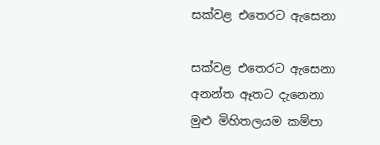සක්වළ එතෙරට ඇසෙනා

සක්වළ එතෙරට ඇසෙනා අනන්ත ඈතට දැනෙනා
මුළු මිහිතලයම කම්පා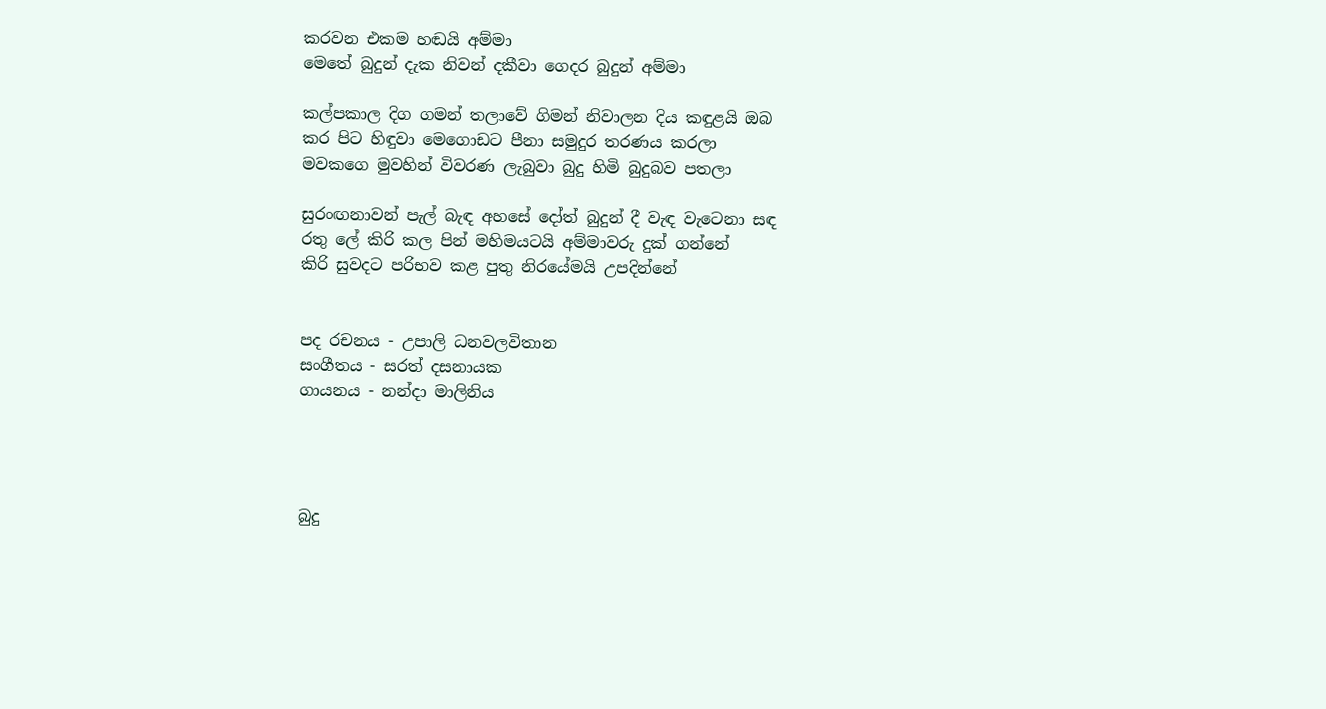කරවන එකම හඬයි අම්මා
මෙතේ බුදුන් දැක නිවන් දකීවා ගෙදර බුදුන් අම්මා

කල්පකාල දිග ගමන් තලාවේ ගිමන් නිවාලන දිය කඳුළයි ඔබ
කර පිට හිඳුවා මෙගොඩට පීනා සමුදුර තරණය කරලා
මවකගෙ මුවහින් විවරණ ලැබුවා බුදු හිමි බුදුබව පතලා

සුරංඟනාවන් පැල් බැඳ අහසේ දෝත් බුදුන් දී වැඳ වැටෙනා සඳ
රතු ලේ කිරි කල පින් මහිමයටයි අම්මාවරු දුක් ගන්නේ
කිරි සුවදට පරිභව කළ පුතු නිරයේමයි උපදින්නේ


පද රචනය - උපාලි ධනවලවිතාන
සංගීතය - සරත් දසනායක
ගායනය - නන්දා මාලිනිය




බුදු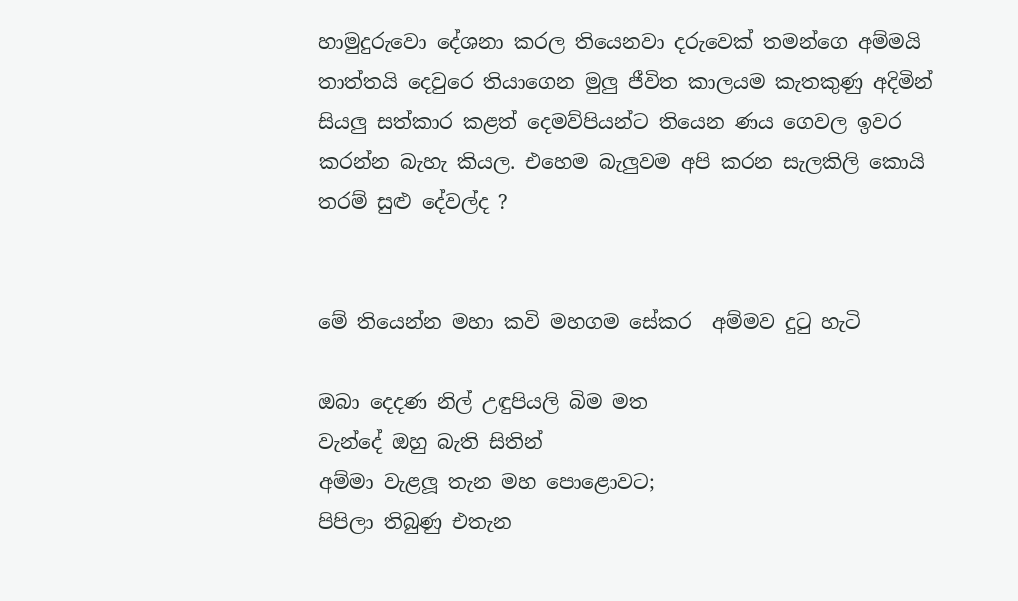හාමුදුරුවො දේශනා කරල තියෙනවා දරුවෙක් තමන්ගෙ අම්මයි තාත්තයි දෙවුරෙ තියාගෙන මුලු ජීවිත කාලයම කැතකුණු අදිමින් සියලු සත්කාර කළත් දෙමව්පියන්ට තියෙන ණය ගෙවල ඉවර කරන්න බැහැ කියල. එහෙම බැලුවම අපි කරන සැලකිලි කොයි තරම් සුළු දේවල්ද ?


මේ තියෙන්න මහා කවි මහගම සේකර  අම්මව දුටු හැටි

ඔබා දෙදණ නිල් උඳුපියලි බිම මත
වැන්දේ ඔහු බැති සිතින්
අම්මා වැළලූ තැන මහ පොළොවට;
පිපිලා තිබුණු එතැන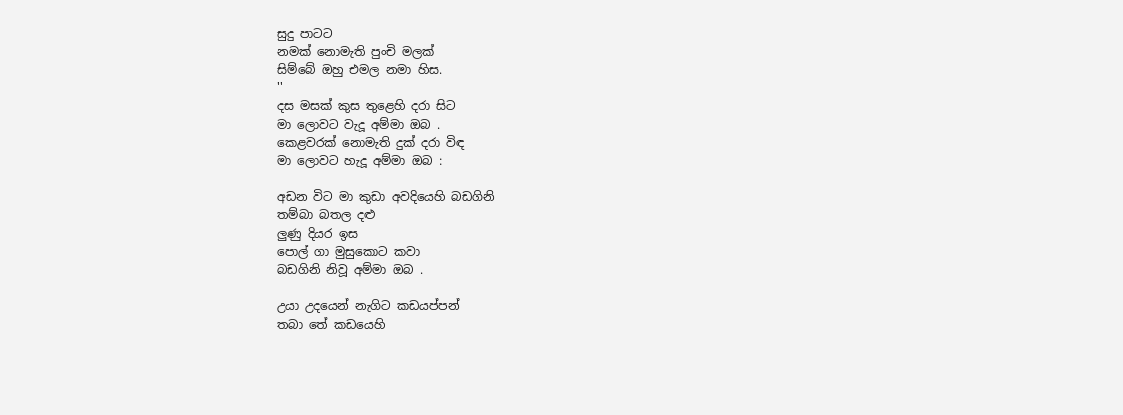සුදු පාටට
නමක් නොමැති පුංචි මලක්
සිම්බේ ඔහු එමල නමා හිස.
''
දස මසක් කුස තුළෙහි දරා සිට
මා ලොවට වැදූ අම්මා ඔබ .
කෙළවරක් නොමැති දුක් දරා විඳ
මා ලොවට හැදූ අම්මා ඔබ :

අඩන විට මා කුඩා අවදියෙහි බඩගිනි
තම්බා බතල දළු
ලුණු දියර ඉස
පොල් ගා මුසුකොට කවා
බඩගිනි නිවූ අම්මා ඔබ .

උයා උදයෙන් නැගිට කඩයප්පන්
තබා තේ කඩයෙහි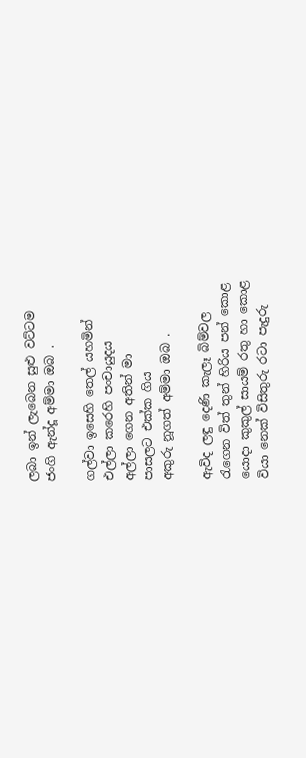ලබා ඉන් ලැබෙන සුළු වට්ටම
ජංගි ඇන්දූ අම්මා ඔබ .

ගල්වා ඉසෙහි තෙල් යහමින්
එල්ලා කරෙහි පංචායුදය
අල්ලා ගෙන අතින් මා
පාසලට එක්ක ගිය
අකුරු නූගත් අම්මා ඔබ .

ඇවිද ලඳු දෙණි කැලෑ බිම්වල
රැගෙන විත් තුන් හිරිය පන් කොළ
යොදා කුකුල් සායම් රතු හා කොළ
වියා නෙක් විසිතුරු රටා පැදුරු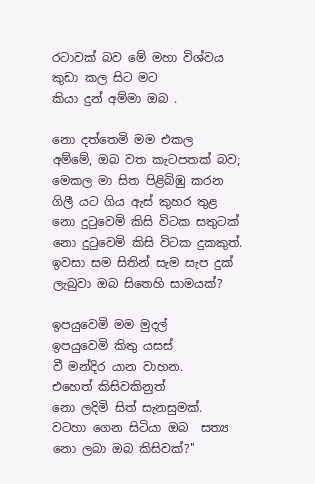රටාවක් බව මේ මහා විශ්වය
කුඩා කල සිට මට
කියා දුන් අම්මා ඔබ .

නො දත්තෙමි මම එකල
අම්මේ, ඔබ වත කැටපතක් බව;
මෙකල මා සිත පිළිබිඹු කරන
ගිලී යට ගිය ඇස් කුහර තුළ
නො දුටුවෙමි කිසි විටක සතුටක්
නො දුටුවෙමි කිසි විටක දුකකුත්.
ඉවසා සම සිතින් සැම සැප දුක්
ලැබුවා ඔබ සිතෙහි සාමයක්?

ඉපයුවෙමි මම මුදල්
ඉපයුවෙමි කිතු යසස්
වී මන්දිර යාන වාහන.
එහෙත් කිසිවකිනුත්
නො ලදිමි සිත් සැනසුමක්.
වටහා ගෙන සිටියා ඔබ  සත්‍ය
නො ලබා ඔබ කිසිවක්?''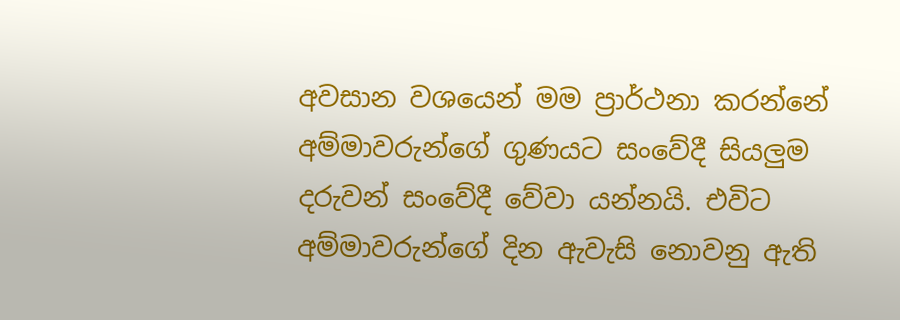අවසාන වශයෙන් මම ප්‍රාර්ථනා කරන්නේ අම්මාවරුන්ගේ ගුණයට සංවේදී සියලුම දරුවන් සංවේදී වේවා යන්නයි. එවිට අම්මාවරුන්ගේ දින ඇවැසි නොවනු ඇති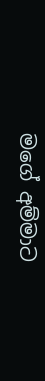මගේ අම්මාට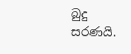බුදු සරණයි.